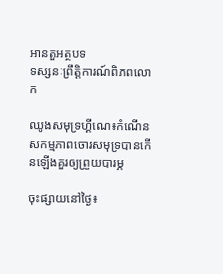អានតួអត្ថបទ
ទស្សនៈព្រឹត្តិការណ៍ពិភពលោក

ឈូងសមុទ្រហ្គីណេ៖កំណើនសកម្មភាពចោរសមុទ្របានកើនឡើងគួរឲ្យព្រួយបារម្ភ

ចុះផ្សាយនៅថ្ងៃ៖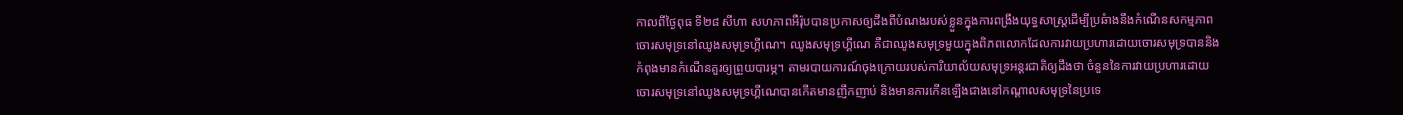កាលពីថ្ងៃពុធ ទី២៨ សីហា សហភាពអឺរ៉ុបបានប្រកាសឲ្យដឹងពីបំណងរបស់ខ្លួនក្នុងការពង្រឹងយុទ្ធសាស្រ្តដើម្បីប្រឆំាងនឹងកំណើនសកម្មភាពចោរសមុទ្រនៅឈូងសមុទ្រហ្គីណេ។ ឈូងសមុទ្រហ្គីណេ គឺជាឈូងសមុទ្រមួយក្នុងពិភពលោកដែលការវាយប្រហារដោយចោរសមុទ្របាននិងកំពុងមានកំណើនគួរឲ្យព្រួយបារម្ភ។ តាមរបាយការណ៍ចុងក្រោយរបស់ការិយាល័យសមុទ្រអន្តរជាតិឲ្យដឹងថា ចំនួននៃការវាយប្រហារដោយចោរសមុទ្រនៅឈូងសមុទ្រហ្គីណេបានកើតមានញឹកញាប់ និងមានការកើនឡើងជាងនៅកណ្តាលសមុទ្រនៃប្រទេ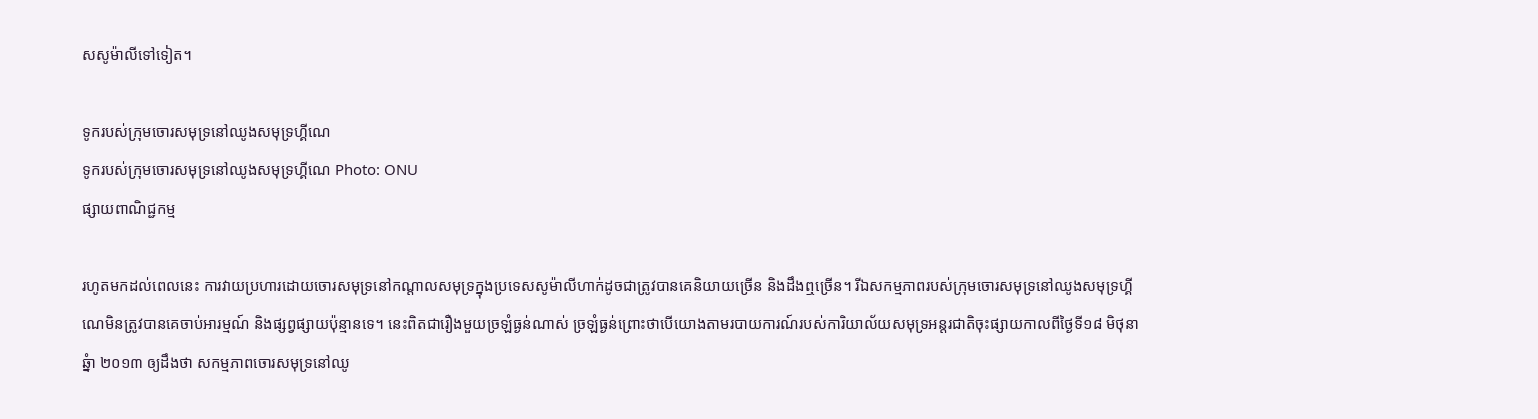សសូម៉ាលីទៅទៀត។

ទូករបស់ក្រុមចោរសមុទ្រនៅឈូងសមុទ្រហ្គីណេ
ទូករបស់ក្រុមចោរសមុទ្រនៅឈូងសមុទ្រហ្គីណេ Photo: ONU
ផ្សាយពាណិជ្ជកម្ម

រហូតមកដល់ពេលនេះ ការវាយប្រហារដោយចោរសមុទ្រនៅកណ្តាលសមុទ្រក្នុងប្រទេសសូម៉ាលីហាក់ដូចជាត្រូវបានគេនិយាយច្រើន និងដឹងឮច្រើន។ រីឯសកម្មភាពរបស់ក្រុមចោរសមុទ្រនៅឈូងសមុទ្រហ្គីណេមិនត្រូវបានគេចាប់អារម្មណ៍ និងផ្សព្វផ្សាយប៉ុន្មានទេ។ នេះពិតជារឿងមួយច្រឡំធ្ងន់ណាស់ ច្រឡំធ្ងន់ព្រោះថាបើយោងតាមរបាយការណ៍របស់ការិយាល័យសមុទ្រអន្តរជាតិចុះផ្សាយកាលពីថ្ងៃទី១៨ មិថុនា ឆ្នំា ២០១៣ ឲ្យដឹងថា សកម្មភាពចោរសមុទ្រនៅឈូ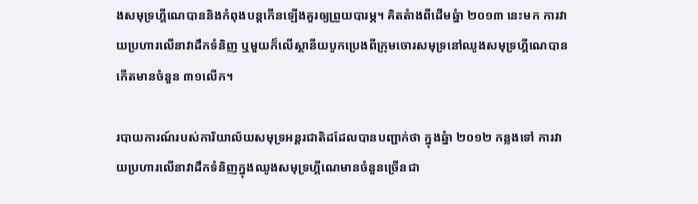ងសមុទ្រហ្គីណេបាននិងកំពុងបន្តកើនឡើងគួរឲ្យព្រួយបារម្ភ។ គិតតំាងពីដើមឆ្នំា ២០១៣ នេះមក ការវាយប្រហារលើនាវាដឹកទំនិញ ឬមួយក៏លើស្ថានីយបូកប្រេងពីក្រុមចោរសមុទ្រនៅឈូងសមុទ្រហ្គីណេបានកើតមានចំនួន ៣១លើក។

របាយការណ៍របស់ការិយាល័យសមុទ្រអន្តរជាតិដដែលបានបញ្ជាក់ថា ក្នុងឆ្នំា ២០១២ កន្លងទៅ ការវាយប្រហារលើនាវាដឹកទំនិញក្នុងឈូងសមុទ្រហ្គីណេមានចំនួនច្រើនជា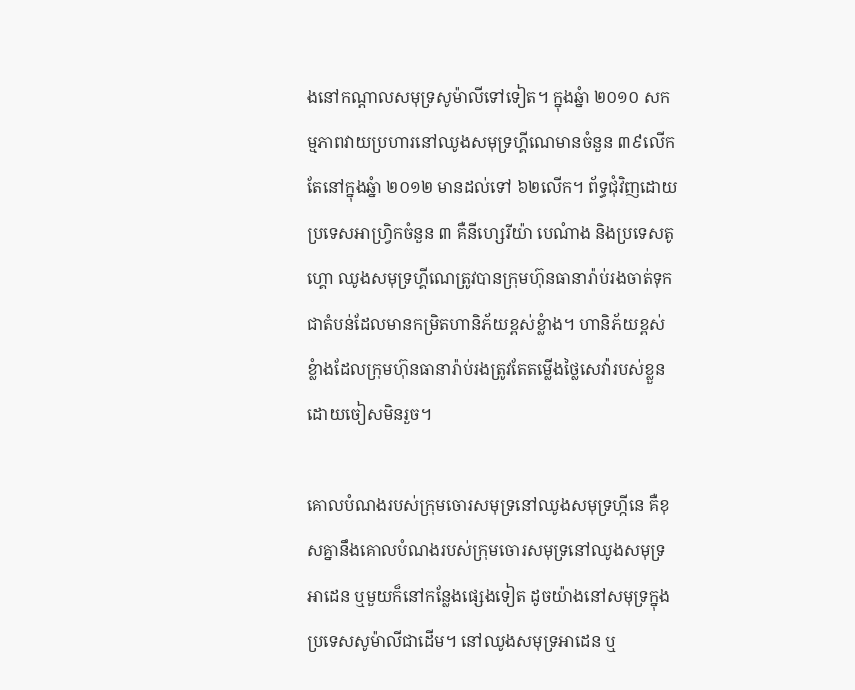ងនៅកណ្តាលសមុទ្រសូម៉ាលីទៅទៀត។ ក្នុងឆ្នំា ២០១០ សកម្មភាពវាយប្រហារនៅឈូងសមុទ្រហ្គីណេមានចំនួន ៣៩លើក តែនៅក្នុងឆ្នំា ២០១២ មានដល់ទៅ ៦២លើក។ ព័ទ្ធជុំវិញដោយប្រទេសអាហ្រ្វិកចំនួន ៣ គឺនីហ្សេរីយ៉ា បេណំាង និងប្រទេសតូហ្គោ ឈូងសមុទ្រហ្គីណេត្រូវបានក្រុមហ៊ុនធានារ៉ាប់រងចាត់ទុកជាតំបន់ដែលមានកម្រិតហានិភ័យខ្ពស់ខ្លំាង។ ហានិភ័យខ្ពស់ខ្លំាងដែលក្រុមហ៊ុនធានារ៉ាប់រងត្រូវតែតម្លើងថ្លៃសេវ៉ារបស់ខ្លួនដោយចៀសមិនរួច។

គោលបំណងរបស់ក្រុមចោរសមុទ្រនៅឈូងសមុទ្រហ្កីនេ គឺខុសគ្នានឹងគោលបំណងរបស់ក្រុមចោរសមុទ្រនៅឈូងសមុទ្រអាដេន ឬមួយក៏នៅកន្លែងផ្សេងទៀត ដូចយ៉ាងនៅសមុទ្រក្នុងប្រទេសសូម៉ាលីជាដើម។ នៅឈូងសមុទ្រអាដេន ឬ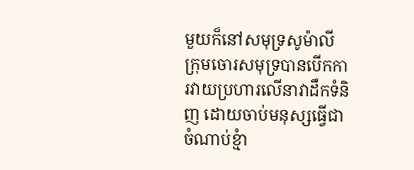មួយក៏នៅសមុទ្រសូម៉ាលី ក្រុមចោរសមុទ្របានបើកការវាយប្រហារលើនាវាដឹកទំនិញ ដោយចាប់មនុស្សធ្វើជាចំណាប់ខ្មំា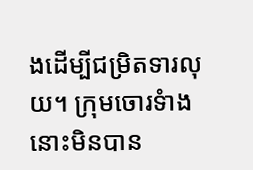ងដើម្បីជម្រិតទារលុយ។ ក្រុមចោរទំាងនោះមិនបាន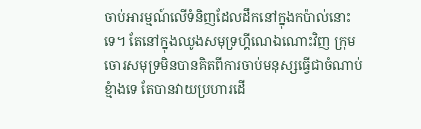ចាប់អារម្មណ៍លើទំនិញដែលដឹកនៅក្នុងកប៉ាល់នោះទេ។ តែនៅក្នុងឈូងសមុទ្រហ្គីណេឯណោះវិញ ក្រុមចោរសមុទ្រមិនបានគិតពីការចាប់មនុស្សធ្វើជាចំណាប់ខ្មំាងទេ តែបានវាយប្រហារដើ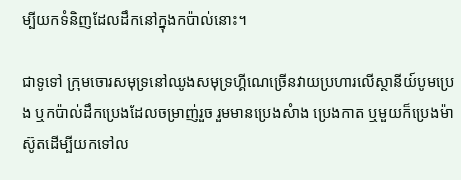ម្បីយកទំនិញដែលដឹកនៅក្នុងកប៉ាល់នោះ។

ជាទូទៅ ក្រុមចោរសមុទ្រនៅឈូងសមុទ្រហ្គីណេច្រើនវាយប្រហារលើស្ថានីយ៍បូមប្រេង ឬកប៉ាល់ដឹកប្រេងដែលចម្រាញ់រួច រួមមានប្រេងសំាង ប្រេងកាត ឬមួយក៏ប្រេងម៉ាស៊ូតដើម្បីយកទៅល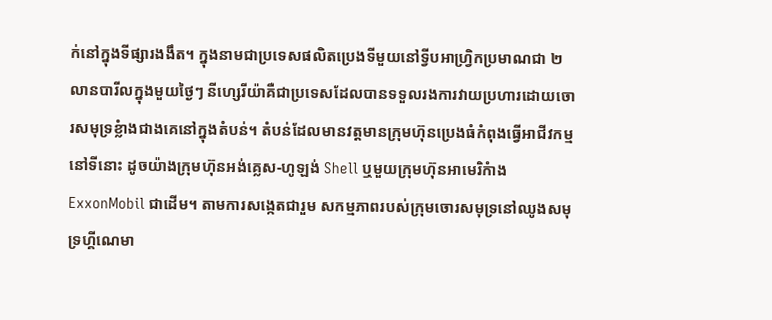ក់នៅក្នុងទីផ្សារងងឹត។ ក្នុងនាមជាប្រទេសផលិតប្រេងទីមួយនៅទ្វីបអាហ្រ្វិកប្រមាណជា ២លានបារីលក្នុងមួយថ្ងៃៗ នីហ្សេរីយ៉ាគឺជាប្រទេសដែលបានទទួលរងការវាយប្រហារដោយចោរសមុទ្រខ្លំាងជាងគេនៅក្នុងតំបន់។ តំបន់ដែលមានវត្តមានក្រុមហ៊ុនប្រេងធំកំពុងធ្វើអាជីវកម្មនៅទីនោះ ដូចយ៉ាងក្រុមហ៊ុនអង់គ្លេស-ហូឡង់ Shell ឬមួយក្រុមហ៊ុនអាមេរិកំាង ExxonMobil ជាដើម។ តាមការសង្កេតជារួម សកម្មភាពរបស់ក្រុមចោរសមុទ្រនៅឈូងសមុទ្រហ្គីណេមា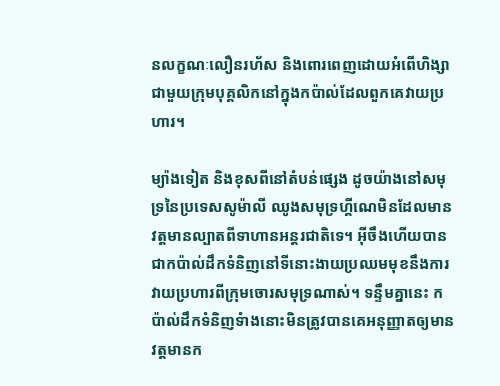នលក្ខណៈលឿនរហ័ស និងពោរពេញដោយអំពើហិង្សាជាមួយក្រុមបុគ្គលិកនៅក្នុងកប៉ាល់ដែលពួកគេវាយប្រហារ។

ម្យ៉ាងទៀត និងខុសពីនៅតំបន់ផ្សេង ដូចយ៉ាងនៅសមុទ្រនៃប្រទេសសូម៉ាលី ឈូងសមុទ្រហ្គីណេមិនដែលមានវត្តមានល្បាតពីទាហានអន្តរជាតិទេ។ អ៊ីចឹងហើយបានជាកប៉ាល់ដឹកទំនិញនៅទីនោះងាយប្រឈមមុខនឹងការវាយប្រហារពីក្រុមចោរសមុទ្រណាស់។ ទន្ទឹមគ្នានេះ កប៉ាល់ដឹកទំនិញទំាងនោះមិនត្រូវបានគេអនុញ្ញាតឲ្យមានវត្តមានក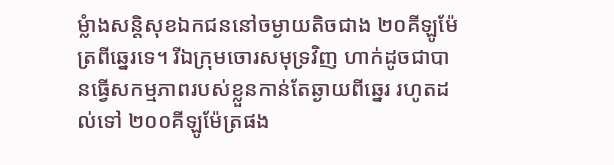ម្លំាងសន្តិសុខឯកជននៅចម្ងាយតិចជាង ២០គីឡូម៉ែត្រពីឆ្នេរទេ។ រីឯក្រុមចោរសមុទ្រវិញ ហាក់ដូចជាបានធ្វើសកម្មភាពរបស់ខ្លួនកាន់តែឆ្ងាយពីឆ្នេរ រហូតដល់ទៅ ២០០គីឡូម៉ែត្រផង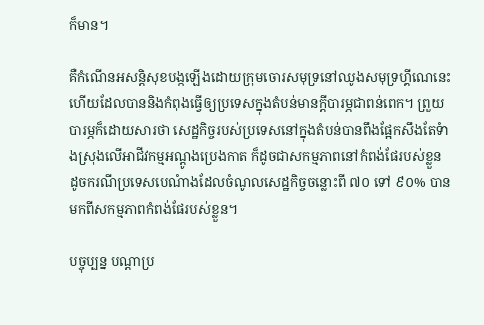ក៏មាន។

គឺកំណើនអសន្តិសុខបង្កឡើងដោយក្រុមចោរសមុទ្រនៅឈូងសមុទ្រហ្គីណេនេះហើយដែលបាននិងកំពុងធ្វើឲ្យប្រទេសក្នុងតំបន់មានក្តីបារម្ភជាពន់ពេក។ ព្រួយបារម្ភក៏ដោយសារថា សេដ្ឋកិច្ចរបស់ប្រទេសនៅក្នុងតំបន់បានពឹងផ្អែកសឹងតែទំាងស្រុងលើអាជីវកម្មអណ្តូងប្រេងកាត ក៏ដូចជាសកម្មភាពនៅកំពង់ផែរបស់ខ្លួន ដូចករណីប្រទេសបេណំាងដែលចំណូលសេដ្ឋកិច្ចចន្លោះពី ៧០ ទៅ ៩០% បានមកពីសកម្មភាពកំពង់ផែរបស់ខ្លួន។

បច្ចុប្បន្ន បណ្តាប្រ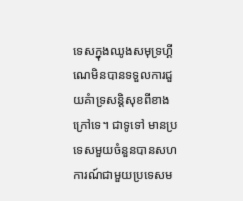ទេសក្នុងឈូងសមុទ្រហ្គីណេមិនបានទទួលការជួយគំាទ្រសន្តិសុខពីខាងក្រៅទេ។ ជាទូទៅ មានប្រទេសមួយចំនួនបានសហការណ៍ជាមួយប្រទេសម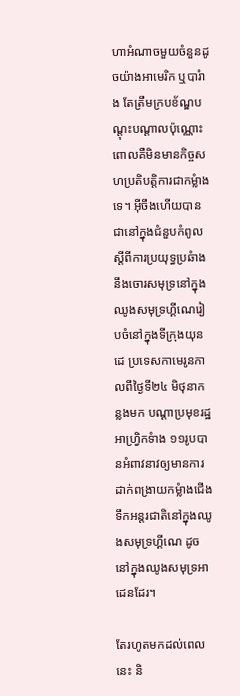ហាអំណាចមួយចំនួនដូចយ៉ាងអាមេរិក ឬបារំាង តែត្រឹមក្របខ័ណ្ឌបណ្តុះបណ្តាលប៉ុណ្ណោះ ពោលគឺមិនមានកិច្ចសហប្រតិបត្តិការជាកម្លំាងទេ។ អ៊ីចឹងហើយបានជានៅក្នុងជំនួបកំពូលស្តីពីការប្រយុទ្ធប្រឆំាងនឹងចោរសមុទ្រនៅក្នុងឈូងសមុទ្រហ្គីណេរៀបចំនៅក្នុងទីក្រុងយុនដេ ប្រទេសកាមេរូនកាលពីថ្ងៃទី២៤ មិថុនាកន្លងមក បណ្តាប្រមុខរដ្ឋអាហ្រ្វិកទំាង ១១រូបបានអំពាវនាវឲ្យមានការដាក់ពង្រាយកម្លំាងជើងទឹកអន្តរជាតិនៅក្នុងឈូងសមុទ្រហ្គីណេ ដូចនៅក្នុងឈូងសមុទ្រអាដេនដែរ។

តែរហូតមកដល់ពេលនេះ និ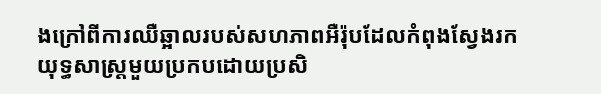ងក្រៅពីការឈឺឆ្អាលរបស់សហភាពអឺរ៉ុបដែលកំពុងស្វែងរកយុទ្ធសាស្រ្តមួយប្រកបដោយប្រសិ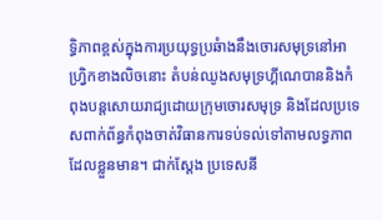ទ្ធិភាពខ្ពស់ក្នុងការប្រយុទ្ធប្រឆំាងនឹងចោរសមុទ្រនៅអាហ្រ្វិកខាងលិចនោះ តំបន់ឈូងសមុទ្រហ្គីណេបាននិងកំពុងបន្តសោយរាជ្យដោយក្រុមចោរសមុទ្រ និងដែលប្រទេសពាក់ព័ន្ធកំពុងចាត់វិធានការទប់ទល់ទៅតាមលទ្ធភាពដែលខ្លួនមាន។ ជាក់ស្តែង ប្រទេសនី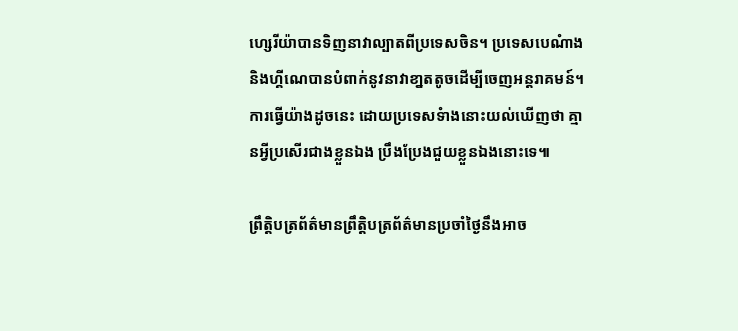ហ្សេរីយ៉ាបានទិញនាវាល្បាតពីប្រទេសចិន។ ប្រទេសបេណំាង និងហ្គីណេបានបំពាក់នូវនាវាខា្នតតូចដើម្បីចេញអន្តរាគមន៍។ ការធ្វើយ៉ាងដូចនេះ ដោយប្រទេសទំាងនោះយល់ឃើញថា គ្មានអ្វីប្រសើរជាងខ្លួនឯង ប្រឹងប្រែងជួយខ្លួនឯងនោះទេ៕

ព្រឹត្តិបត្រព័ត៌មានព្រឹត្តិបត្រព័ត៌មានប្រចាំថ្ងៃនឹងអាច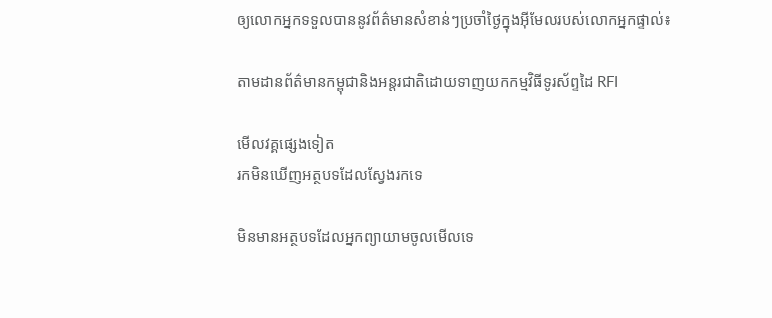ឲ្យលោកអ្នកទទួលបាននូវព័ត៌មានសំខាន់ៗប្រចាំថ្ងៃក្នុងអ៊ីមែលរបស់លោកអ្នកផ្ទាល់៖

តាមដានព័ត៌មានកម្ពុជានិងអន្តរជាតិដោយទាញយកកម្មវិធីទូរស័ព្ទដៃ RFI

មើលវគ្គផ្សេងទៀត
រកមិនឃើញអត្ថបទដែលស្វែងរកទេ

មិនមានអត្ថបទដែលអ្នកព្យាយាមចូលមើលទេ